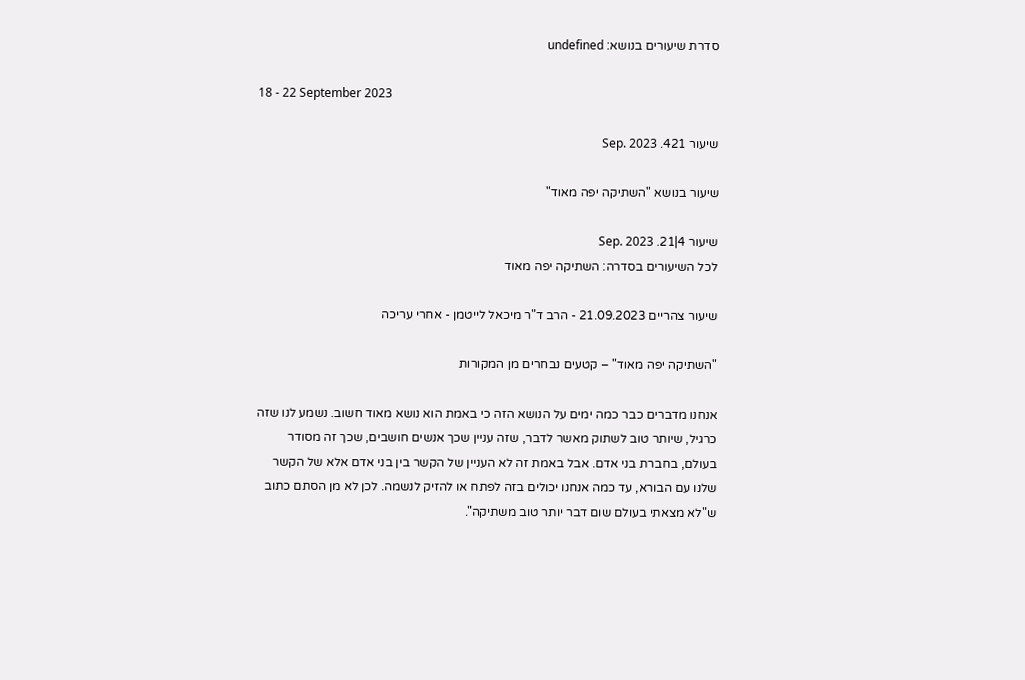סדרת שיעורים בנושא: undefined

18 - 22 September 2023

שיעור 421. Sep. 2023

שיעור בנושא "השתיקה יפה מאוד"

שיעור 4|21. Sep. 2023
לכל השיעורים בסדרה: השתיקה יפה מאוד

שיעור צהריים 21.09.2023 - הרב ד"ר מיכאל לייטמן - אחרי עריכה

"השתיקה יפה מאוד" – קטעים נבחרים מן המקורות

אנחנו מדברים כבר כמה ימים על הנושא הזה כי באמת הוא נושא מאוד חשוב. נשמע לנו שזה כרגיל, שיותר טוב לשתוק מאשר לדבר, שזה עניין שכך אנשים חושבים, שכך זה מסודר בעולם, בחברת בני אדם. אבל באמת זה לא העניין של הקשר בין בני אדם אלא של הקשר שלנו עם הבורא, עד כמה אנחנו יכולים בזה לפתח או להזיק לנשמה. לכן לא מן הסתם כתוב ש"לא מצאתי בעולם שום דבר יותר טוב משתיקה".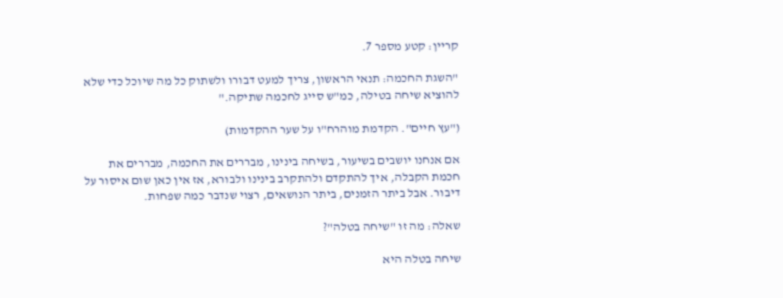קריין: קטע מספר 7.

"השגת החכמה: תנאי הראשון, צריך למעט דבורו ולשתוק כל מה שיוכל כדי שלא להוציא שיחה בטילה, כמ"ש סייג לחכמה שתיקה."

("עץ חיים". הקדמת מוהרח"ו על שער ההקדמות)

אם אנחנו יושבים בשיעור, בשיחה בינינו, מבררים את החכמה, מבררים את חכמת הקבלה, איך להתקדם ולהתקרב בינינו ולבורא, אז אין כאן שום איסור על דיבור. אבל ביתר הזמנים, ביתר הנושאים, רצוי שנדבר כמה שפחות.

שאלה: מה זו "שיחה בטלה"?

שיחה בטלה היא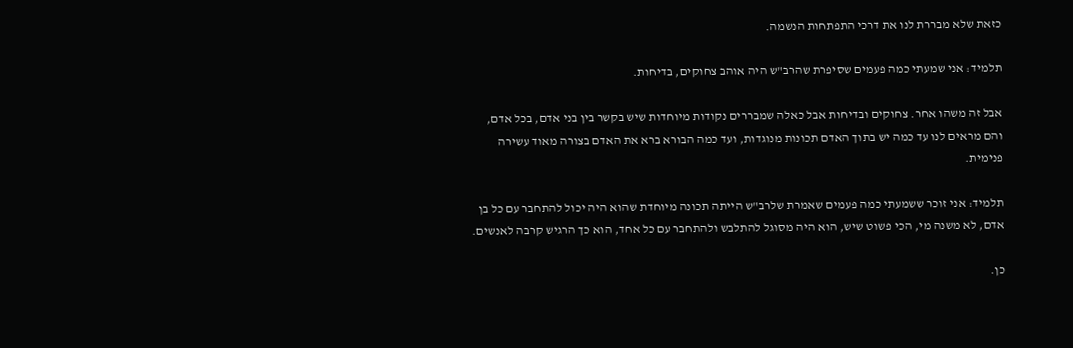כזאת שלא מבררת לנו את דרכי התפתחות הנשמה.

תלמיד: אני שמעתי כמה פעמים שסיפרת שהרב"ש היה אוהב צחוקים, בדיחות.

אבל זה משהו אחר. צחוקים ובדיחות אבל כאלה שמבררים נקודות מיוחדות שיש בקשר בין בני אדם, בכל אדם, והם מראים לנו עד כמה יש בתוך האדם תכונות מנוגדות, ועד כמה הבורא ברא את האדם בצורה מאוד עשירה פנימית.

תלמיד: אני זוכר ששמעתי כמה פעמים שאמרת שלרב"ש הייתה תכונה מיוחדת שהוא היה יכול להתחבר עם כל בן אדם, לא משנה מי, הכי פשוט שיש, הוא היה מסוגל להתלבש ולהתחבר עם כל אחד, הוא כך הרגיש קרבה לאנשים.

כן.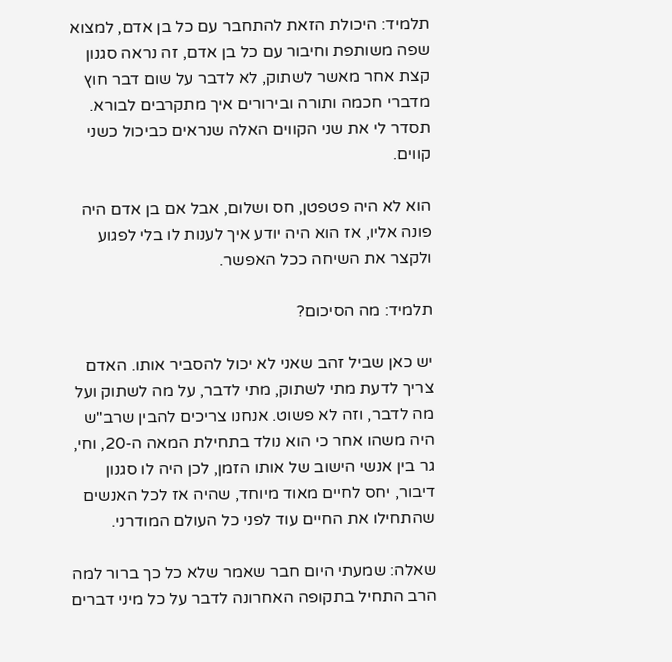תלמיד: היכולת הזאת להתחבר עם כל בן אדם, למצוא שפה משותפת וחיבור עם כל בן אדם, זה נראה סגנון קצת אחר מאשר לשתוק, לא לדבר על שום דבר חוץ מדברי חכמה ותורה ובירורים איך מתקרבים לבורא. תסדר לי את שני הקווים האלה שנראים כביכול כשני קווים.

הוא לא היה פטפטן, חס ושלום, אבל אם בן אדם היה פונה אליו, אז הוא היה יודע איך לענות לו בלי לפגוע ולקצר את השיחה ככל האפשר.

תלמיד: מה הסיכום?

יש כאן שביל זהב שאני לא יכול להסביר אותו. האדם צריך לדעת מתי לשתוק, מתי לדבר, על מה לשתוק ועל מה לדבר, וזה לא פשוט. אנחנו צריכים להבין שרב"ש היה משהו אחר כי הוא נולד בתחילת המאה ה-20, וחי, גר בין אנשי הישוב של אותו הזמן, לכן היה לו סגנון דיבור, יחס לחיים מאוד מיוחד, שהיה אז לכל האנשים שהתחילו את החיים עוד לפני כל העולם המודרני.

שאלה: שמעתי היום חבר שאמר שלא כל כך ברור למה הרב התחיל בתקופה האחרונה לדבר על כל מיני דברים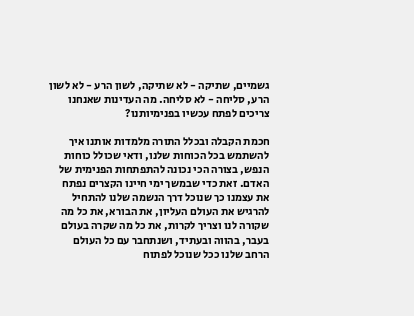גשמיים, שתיקה - לא שתיקה, לשון הרע - לא לשון הרע, סליחה - לא סליחה. מה העדינות שאנחנו צריכים לפתח עכשיו בפנימיותנו?

חכמת הקבלה ובכלל התורה מלמדות אותנו איך להשתמש בכל הכוחות שלנו, ודאי שכולל כוחות הנפש, בצורה הכי נכונה להתפתחות הפנימית של האדם. זאת כדי שבמשך ימי חיינו הקצרים נפתח את עצמנו כך שנוכל דרך הנשמה שלנו להתחיל להרגיש את העולם העליון, את הבורא, את כל מה שקורה לנו וצריך לקרות, את כל מה שקרה בעולם בעבר, בהווה ובעתיד, ושנתחבר עם כל העולם הרחב שלנו ככל שנוכל לפתוח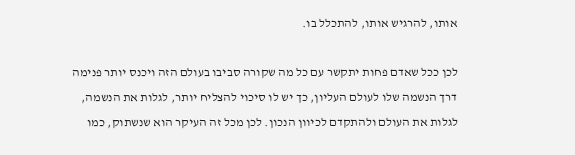אותו, להרגיש אותו, להתכלל בו.

לכן ככל שאדם פחות יתקשר עם כל מה שקורה סביבו בעולם הזה ויכנס יותר פנימה דרך הנשמה שלו לעולם העליון, כך יש לו סיכוי להצליח יותר, לגלות את הנשמה, לגלות את העולם ולהתקדם לכיוון הנכון. לכן מכל זה העיקר הוא שנשתוק, כמו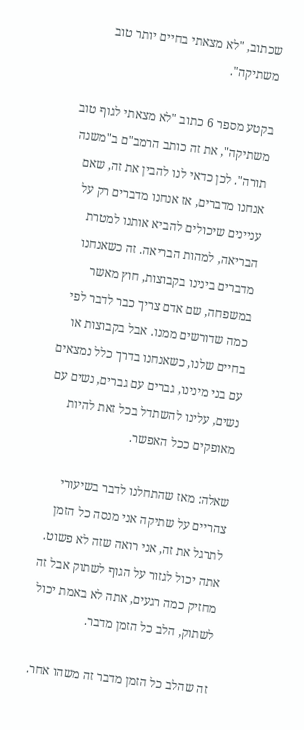שכתוב, "לא מצאתי בחיים יותר טוב משתיקה".

בקטע מספר 6 כתוב "לא מצאתי לגוף טוב משתיקה", את זה כותב הרמב"ם ב"משנה תורה". לכן כדאי לנו להבין את זה, שאם אנחנו מדברים, אז אנחנו מדברים רק על עניינים שיכולים להביא אותנו למטרת הבריאה, למהות הבריאה. זה כשאנחנו מדברים בינינו בקבוצות, חוץ מאשר במשפחה, שם אדם צריך כבר לדבר לפי כמה שדורשים ממנו. אבל בקבוצות או בחיים שלנו, כשאנחנו בדרך כלל נמצאים עם בני מינינו, גברים עם גברים, נשים עם נשים, עלינו להשתדל בכל זאת להיות מאופקים ככל האפשר.

שאלה: מאז שהתחלנו לדבר בשיעורי צהריים על שתיקה אני מנסה כל הזמן לתרגל את זה, אני רואה שזה לא פשוט. אתה יכול לגזור על הגוף לשתוק אבל זה מחזיק כמה רגעים, אתה לא באמת יכול לשתוק, הלב כל הזמן מדבר.

זה שהלב כל הזמן מדבר זה משהו אחר.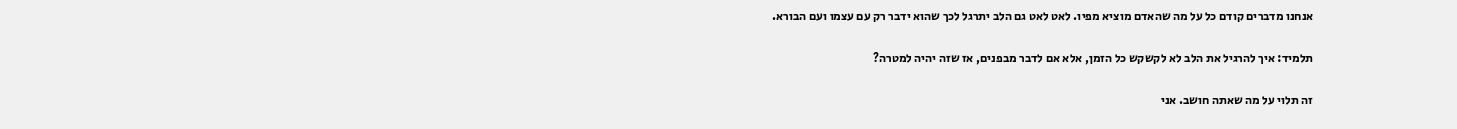אנחנו מדברים קודם כל על מה שהאדם מוציא מפיו. לאט לאט גם הלב יתרגל לכך שהוא ידבר רק עם עצמו ועם הבורא.

תלמיד: איך להרגיל את הלב לא לקשקש כל הזמן, אלא אם לדבר מבפנים, אז שזה יהיה למטרה?

זה תלוי על מה שאתה חושב. אני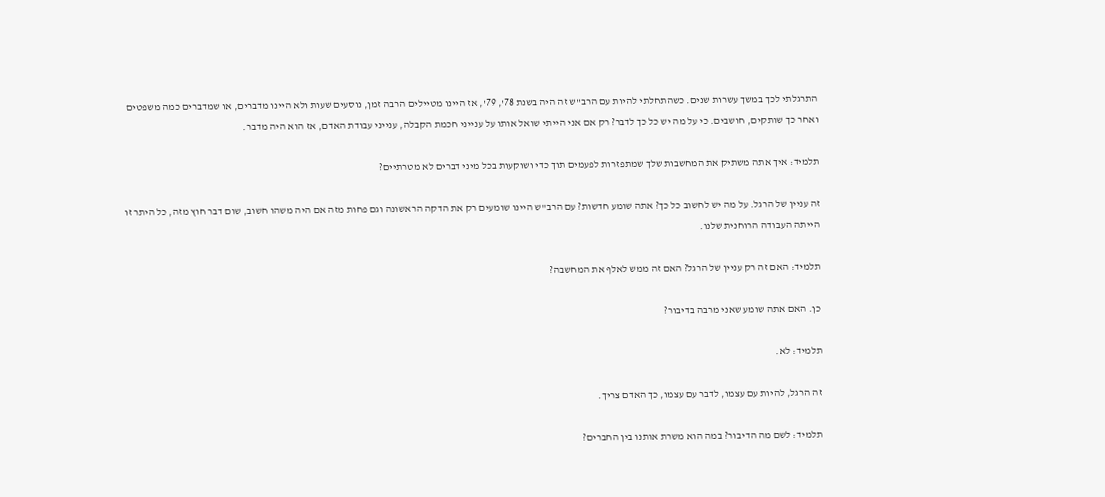התרגלתי לכך במשך עשרות שנים. כשהתחלתי להיות עם הרב"ש זה היה בשנת 78', 79', אז היינו מטיילים הרבה זמן, נוסעים שעות ולא היינו מדברים, או שמדברים כמה משפטים ואחר כך שותקים, חושבים. כי על מה יש כל כך לדבר? רק אם אני הייתי שואל אותו על ענייני חכמת הקבלה, ענייני עבודת האדם, אז הוא היה מדבר.

תלמיד: איך אתה משתיק את המחשבות שלך שמתפזרות לפעמים תוך כדי ושוקעות בכל מיני דברים לא מטרתיים?

זה עניין של הרגל. על מה יש לחשוב כל כך? אתה שומע חדשות? עם הרב"ש היינו שומעים רק את הדקה הראשונה וגם פחות מזה אם היה משהו חשוב, שום דבר חוץ מזה, כל היתר זו הייתה העבודה הרוחנית שלנו.

תלמיד: האם זה רק עניין של הרגל? האם זה ממש לאלף את המחשבה?

כן. האם אתה שומע שאני מרבה בדיבור?

תלמיד: לא.

זה הרגל, להיות עם עצמו, לדבר עם עצמו, כך האדם צריך.

תלמיד: לשם מה הדיבור? במה הוא משרת אותנו בין החברים?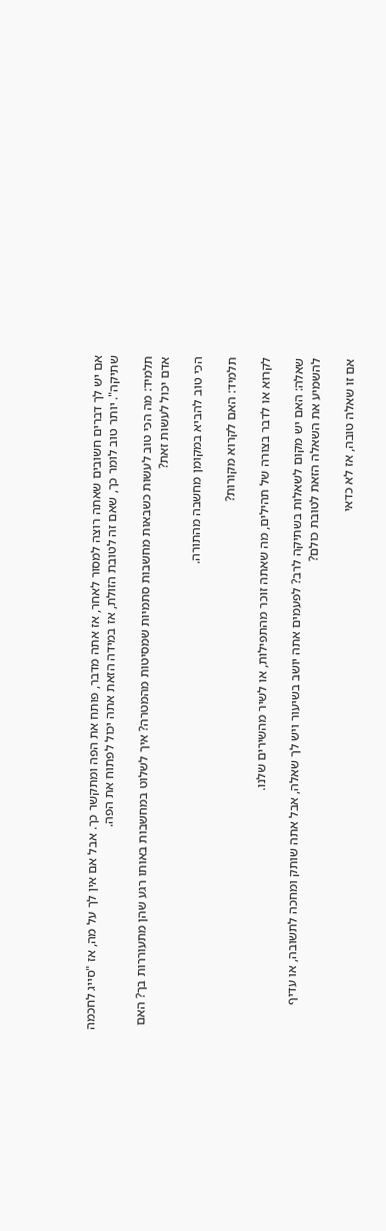אם יש לך דברים חשובים שאתה רוצה למסור לאחר, אז אתה מדבר, פותח את הפה ומתקשר כך. אבל אם אין לך על מה, אז "סייג לחכמה שתיקה". יותר טוב לומר כך, שאם זה לטובת הזולת, אז במידה הזאת אתה יכול לפתוח את הפה.

תלמיד: מה הכי טוב לעשות כשבאות מחשבות סתמיות שמסיטות מהמטרה? איך לשלוט במחשבות באותו רגע שהן מתעוררות בך? האם אדם יכול לעשות זאת?

הכי טוב להביא במקומן מחשבה מהתורה.

תלמיד: האם לקרוא מקורות?

לקרוא או לדבר בצורה של תהילים, מה שאתה זוכר מהתפילות, או לשיר מהשירים שלנו.

שאלה: האם יש מקום לשאלות בשתיקה לרב? לפעמים אתה יושב בשיעור ויש לך שאלה, אבל אתה שותק ומחכה לתשובה, או עדיף להשמיע את השאלה הזאת לטובת כולם?

אם זו שאלה טובה, אז לא כדאי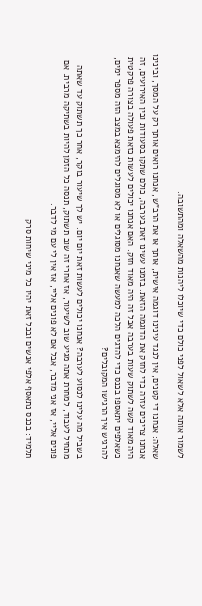לשמור אותה אלא לשאול לפני כולם כדי שיוכלו ליהנות מהשאלה ומהתשובה.

שאלה: אנחנו די קטנים, אין לנגד עינינו דוגמה אישית, אותך או את הרב"ש, אנחנו רואים אותך רק על המסך, ובינינו אנחנו צריכים עזרה כדי לחזק את הדוגמה הזאת. בזמנו עשינו זאת בערבה, כולם שתקו בסעודות ובין האירועים, זה היה מאוד קשה לשתוק שעות בערבה אבל זה היה מאוד חזק. האם אנחנו יכולים לעשות כזאת פעולה בצורה פרקטית כשאלפים יתאספו בכנס כדי להדגים הלכה למעשה שאנחנו מסוגלים או לא מסוגלים להימצא במצב הזה מספר ימים, להרגיש איך הרגישו המקובלים?

בשביל מה עלינו לנסוע לערבה? אנחנו יכולים לעשות זאת יום יום. יש לך שיעור בוקר, אחר כך תשתוק עד שאתה מתחיל לעבוד, למחרת אתה מגיע שוב לשיעור, אז אחרי זה שוב תשתוק, תנסה כל הזמן להיות בשתיקה מרבית. אם פונים אליי, אז אני מדבר, אבל אם לא פונים אליי, אז אין לי עם מי לדבר.

תלמיד: בכנס נתאסף אלפי אנשים ובכל זאת יהיו כל מיני שיחות סרק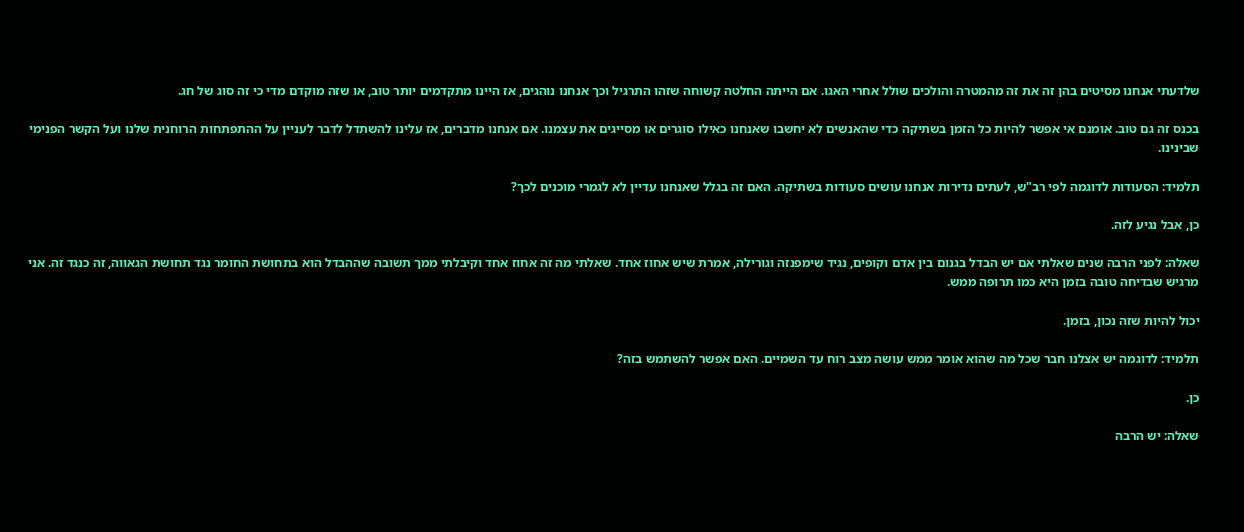שלדעתי אנחנו מסיטים בהן זה את זה מהמטרה והולכים שולל אחרי האגו. אם הייתה החלטה קשוחה שזהו התרגיל וכך אנחנו נוהגים, אז היינו מתקדמים יותר טוב, או שזה מוקדם מדי כי זה סוג של חג.

בכנס זה גם טוב. אומנם אי אפשר להיות כל הזמן בשתיקה כדי שהאנשים לא יחשבו שאנחנו כאילו סוגרים או מסייגים את עצמנו. אם אנחנו מדברים, אז עלינו להשתדל לדבר לעניין על ההתפתחות הרוחנית שלנו ועל הקשר הפנימי שבינינו.

תלמיד: הסעודות לדוגמה לפי רב"ש, לעתים נדירות אנחנו עושים סעודות בשתיקה. האם זה בגלל שאנחנו עדיין לא לגמרי מוכנים לכך?

כן, אבל נגיע לזה.

שאלה: לפני הרבה שנים שאלתי אם יש הבדל בגנום בין אדם וקופים, נגיד שימפנזה וגורילה, אמרת שיש אחוז אחד. שאלתי מה זה אחוז אחד וקיבלתי ממך תשובה שההבדל הוא בתחושת החומר נגד תחושת הגאווה, זה כנגד זה. אני מרגיש שבדיחה טובה בזמן היא כמו תרופה ממש.

יכול להיות שזה נכון, בזמן.

תלמיד: לדוגמה יש אצלנו חבר שכל מה שהוא אומר ממש עושה מצב רוח עד השמיים. האם אפשר להשתמש בזה?

כן.

שאלה: יש הרבה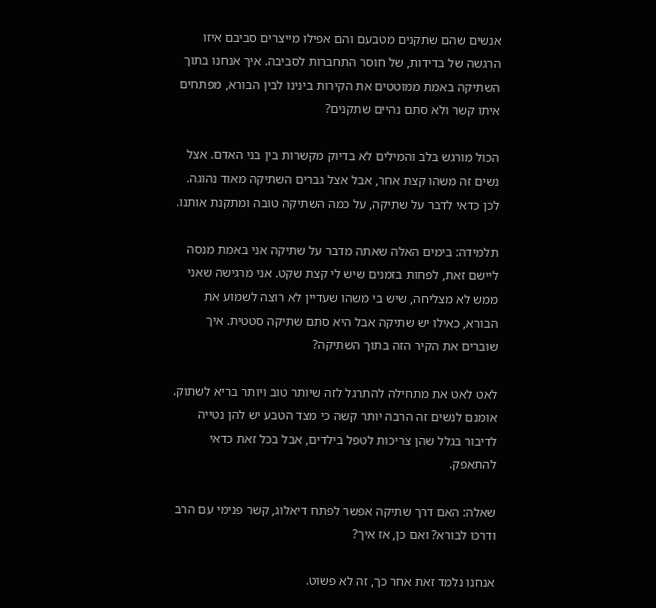אנשים שהם שתקנים מטבעם והם אפילו מייצרים סביבם איזו הרגשה של בדידות, של חוסר התחברות לסביבה. איך אנחנו בתוך השתיקה באמת ממוטטים את הקירות בינינו לבין הבורא, מפתחים איתו קשר ולא סתם נהיים שתקנים?

הכול מורגש בלב והמילים לא בדיוק מקשרות בין בני האדם. אצל נשים זה משהו קצת אחר, אבל אצל גברים השתיקה מאוד נהוגה. לכן כדאי לדבר על שתיקה, על כמה השתיקה טובה ומתקנת אותנו.

תלמידה: בימים האלה שאתה מדבר על שתיקה אני באמת מנסה ליישם זאת, לפחות בזמנים שיש לי קצת שקט. אני מרגישה שאני ממש לא מצליחה, שיש בי משהו שעדיין לא רוצה לשמוע את הבורא, כאילו יש שתיקה אבל היא סתם שתיקה סטטית. איך שוברים את הקיר הזה בתוך השתיקה?

לאט לאט את מתחילה להתרגל לזה שיותר טוב ויותר בריא לשתוק. אומנם לנשים זה הרבה יותר קשה כי מצד הטבע יש להן נטייה לדיבור בגלל שהן צריכות לטפל בילדים, אבל בכל זאת כדאי להתאפק.

שאלה: האם דרך שתיקה אפשר לפתח דיאלוג, קשר פנימי עם הרב ודרכו לבורא? ואם כן, אז איך?

אנחנו נלמד זאת אחר כך, זה לא פשוט.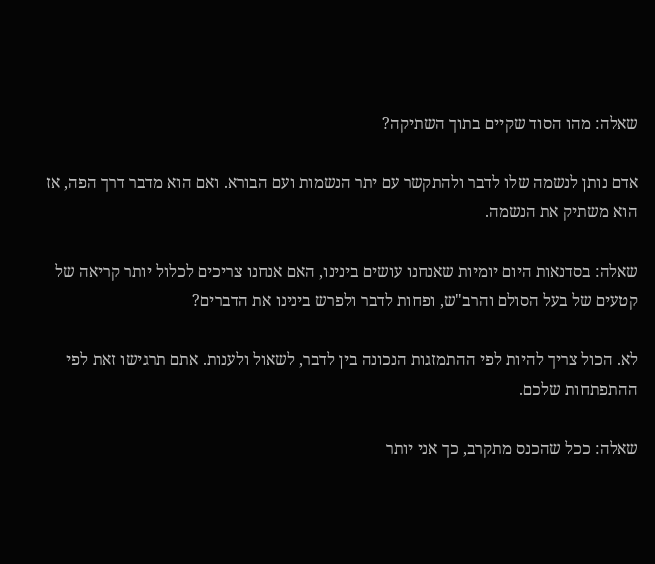שאלה: מהו הסוד שקיים בתוך השתיקה?

אדם נותן לנשמה שלו לדבר ולהתקשר עם יתר הנשמות ועם הבורא. ואם הוא מדבר דרך הפה, אז הוא משתיק את הנשמה.

שאלה: בסדנאות היום יומיות שאנחנו עושים בינינו, האם אנחנו צריכים לכלול יותר קריאה של קטעים של בעל הסולם והרב"ש, ופחות לדבר ולפרש בינינו את הדברים?

לא. הכול צריך להיות לפי ההתמזגות הנכונה בין לדבר, לשאול ולענות. אתם תרגישו זאת לפי ההתפתחות שלכם.

שאלה: ככל שהכנס מתקרב, כך אני יותר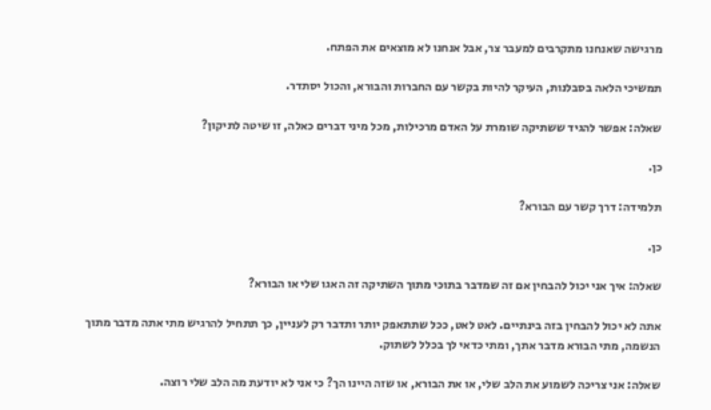מרגישה שאנחנו מתקרבים למעבר צר, אבל אנחנו לא מוצאים את הפתח.

תמשיכי הלאה בסבלנות, העיקר להיות בקשר עם החברות והבורא, והכול יסתדר.

שאלה: אפשר להגיד ששתיקה שומרת על האדם מרכילות, מכל מיני דברים כאלה, זו שיטה לתיקון?

כן.

תלמידה: דרך קשר עם הבורא?

כן.

שאלה: איך אני יכול להבחין אם זה שמדבר בתוכי מתוך השתיקה זה האגו שלי או הבורא?

אתה לא יכול להבחין בזה בינתיים. לאט לאט, ככל שתתאפק יותר ותדבר רק לעניין, כך תתחיל להרגיש מתי אתה מדבר מתוך הנשמה, מתי הבורא מדבר אתך, ומתי כדאי לך בכלל לשתוק.

שאלה: אני צריכה לשמוע את הלב שלי, או את הבורא, או שזה היינו הך? כי אני לא יודעת מה הלב שלי רוצה.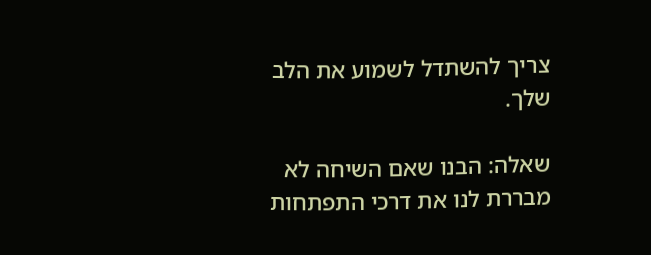צריך להשתדל לשמוע את הלב שלך.

שאלה: הבנו שאם השיחה לא מבררת לנו את דרכי התפתחות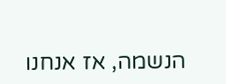הנשמה, אז אנחנו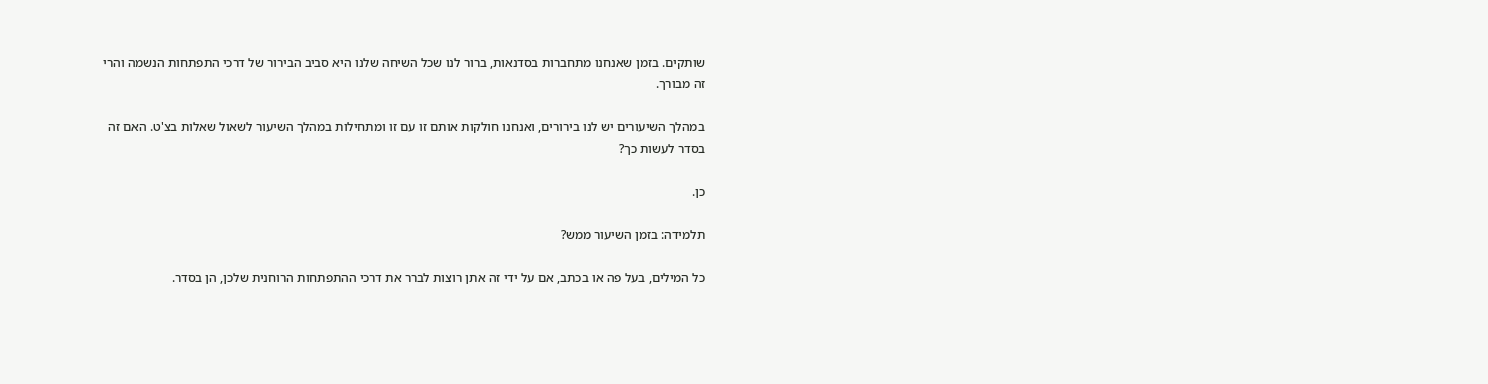שותקים. בזמן שאנחנו מתחברות בסדנאות, ברור לנו שכל השיחה שלנו היא סביב הבירור של דרכי התפתחות הנשמה והרי זה מבורך.

במהלך השיעורים יש לנו בירורים, ואנחנו חולקות אותם זו עם זו ומתחילות במהלך השיעור לשאול שאלות בצ'ט. האם זה בסדר לעשות כך?

כן.

תלמידה: בזמן השיעור ממש?

כל המילים, בעל פה או בכתב, אם על ידי זה אתן רוצות לברר את דרכי ההתפתחות הרוחנית שלכן, הן בסדר.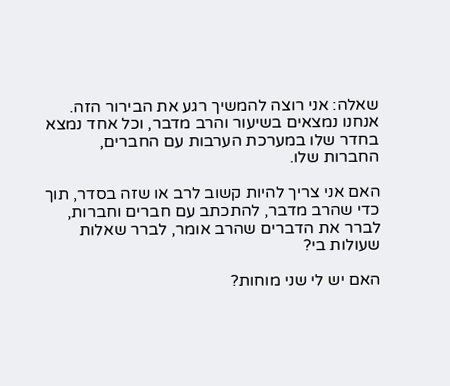שאלה: אני רוצה להמשיך רגע את הבירור הזה. אנחנו נמצאים בשיעור והרב מדבר, וכל אחד נמצא בחדר שלו במערכת הערבות עם החברים, החברות שלו.

האם אני צריך להיות קשוב לרב או שזה בסדר, תוך כדי שהרב מדבר, להתכתב עם חברים וחברות, לברר את הדברים שהרב אומר, לברר שאלות שעולות בי?

האם יש לי שני מוחות?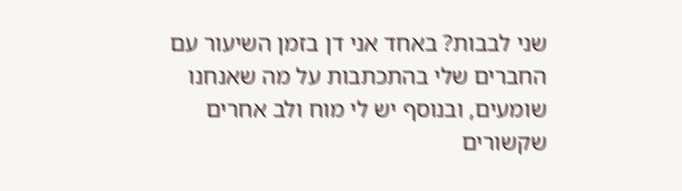שני לבבות? באחד אני דן בזמן השיעור עם החברים שלי בהתכתבות על מה שאנחנו שומעים, ובנוסף יש לי מוח ולב אחרים שקשורים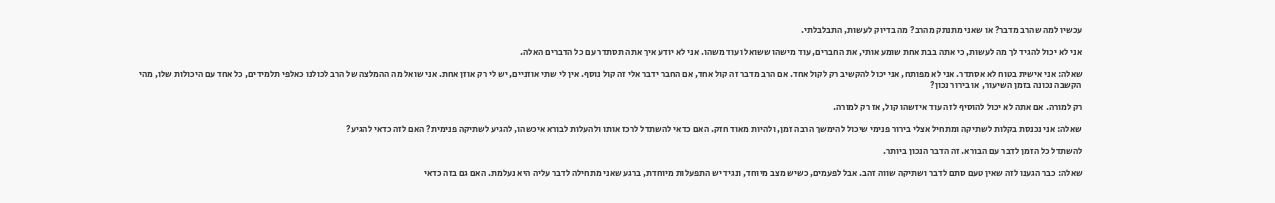עכשיו למה שהרב מדבר? או שאני מתנתק מהרב? מה בדיוק לעשות, התבלבלתי.

אני לא יכול להגיד לך מה לעשות, כי אתה בבת אחת שומע אותי, את החברים, עוד מישהו ששואל ועוד משהו. אני לא יודע איך אתה תסתדר עם כל הדברים האלה.

שאלה: אני אישית בטוח לא אסתדר. אני לא מפותח, אני יכול להקשיב רק לקול אחד. אם הרב מדבר זה קול אחד, אם החבר ידבר אלי זה קול נוסף. אין לי שתי אוזניים, יש לי רק אוזן אחת. אני שואל מה ההמלצה של הרב לכולנו כאלפי תלמידים, כל אחד עם היכולות שלו, מהי הקשבה נכונה בזמן השיעור, או בירור נכון?

רק למורה. אם אתה לא יכול להוסיף לזה עוד איזשהו קול, אז רק למורה.

שאלה: אני נכנסת בקלות לשתיקה ומתחיל אצלי בירור פנימי שיכול להימשך הרבה זמן, ולהיות מאוד חזק. האם כדאי להשתדל לרכז אותו ולהעלות לבורא איכשהו, להגיע לשתיקה פנימית? האם לזה כדאי להגיע?

להשתדל כל הזמן לדבר עם הבורא. זה הדבר הנכון ביותר.

שאלה: כבר הגענו לזה שאין טעם סתם לדבר ושתיקה שווה זהב. אבל לפעמים, כשיש מצב מיוחד, ונגיד יש התפעלות מיוחדת, ברגע שאני מתחילה לדבר עליה היא נעלמת. האם גם בזה כדאי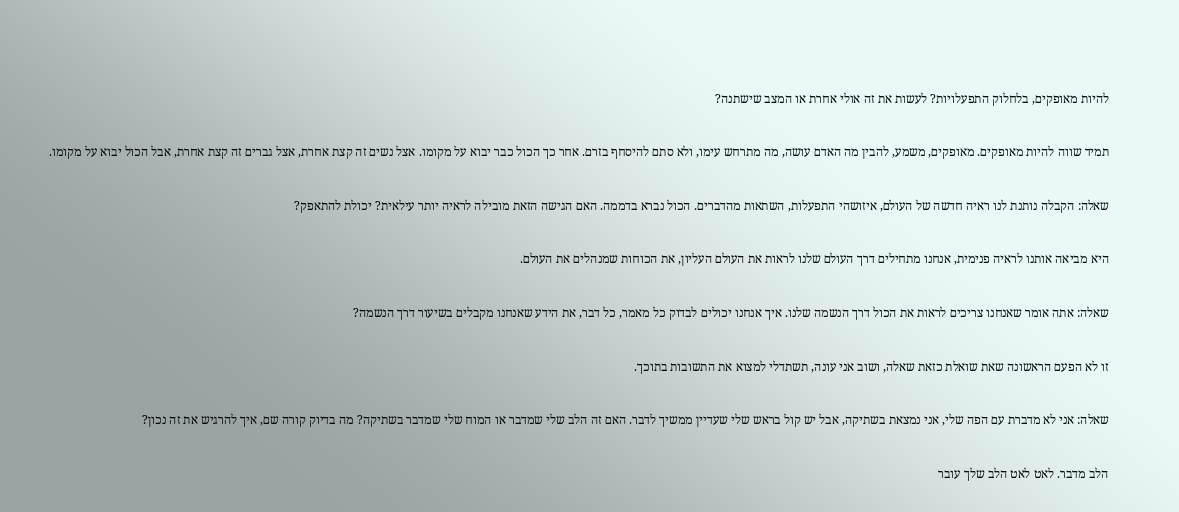להיות מאופקים, בלחלוק התפעלויות? לעשות את זה אולי אחרת או המצב שישתנה?

תמיד שווה להיות מאופקים. מאופקים, משמע, להבין מה האדם עושה, מה מתרחש עימו, ולא סתם להיסחף בזרם. אחר כך הכול כבר יבוא על מקומו. אצל נשים זה קצת אחרת, אצל גברים זה קצת אחרת, אבל הכול יבוא על מקומו.

שאלה: הקבלה נותנת לנו ראיה חדשה של העולם, איזושהי התפעלות, השתאות מהדברים. הכול נברא בדממה. האם הגישה הזאת מובילה לראיה יותר עילאית? יכולת להתאפק?

היא מביאה אותנו לראיה פנימית, אנחנו מתחילים דרך העולם שלנו לראות את העולם העליון, את הכוחות שמנהלים את העולם.

שאלה: אתה אומר שאנחנו צריכים לראות את הכול דרך הנשמה שלנו. איך אנחנו יכולים לבדוק כל מאמר, כל דבר, את הידע שאנחנו מקבלים בשיעור דרך הנשמה?

זו לא הפעם הראשונה שאת שואלת כזאת שאלה, ושוב אני עונה, תשתדלי למצוא את התשובות בתוכך.

שאלה: אני לא מדברת עם הפה שלי, אני נמצאת בשתיקה, אבל יש קול בראש שלי שעדיין ממשיך לדבר. האם זה הלב שלי שמדבר או המוח שלי שמדבר בשתיקה? מה בדיוק קורה שם, איך להרגיש את זה נכון?

הלב מדבר. לאט לאט הלב שלך עובר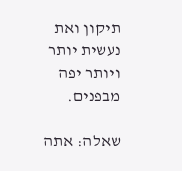תיקון ואת נעשית יותר ויותר יפה מבפנים.

שאלה: אתה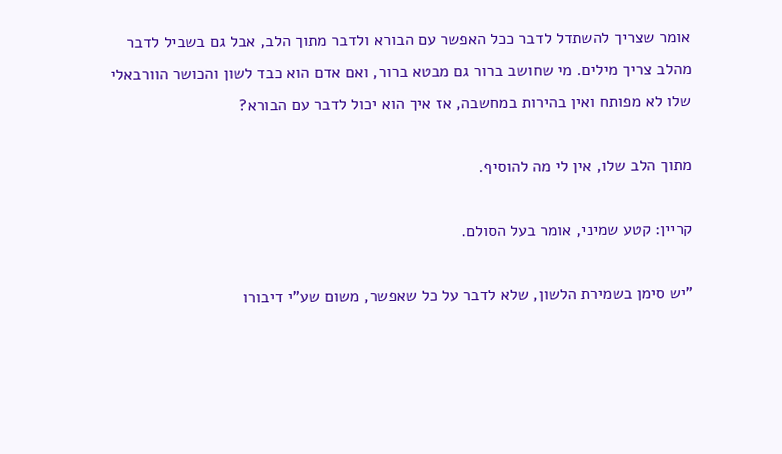אומר שצריך להשתדל לדבר ככל האפשר עם הבורא ולדבר מתוך הלב, אבל גם בשביל לדבר מהלב צריך מילים. מי שחושב ברור גם מבטא ברור, ואם אדם הוא כבד לשון והכושר הוורבאלי שלו לא מפותח ואין בהירות במחשבה, אז איך הוא יכול לדבר עם הבורא?

מתוך הלב שלו, אין לי מה להוסיף.

קריין: קטע שמיני, אומר בעל הסולם.

"יש סימן בשמירת הלשון, שלא לדבר על כל שאפשר, משום שע"י דיבורו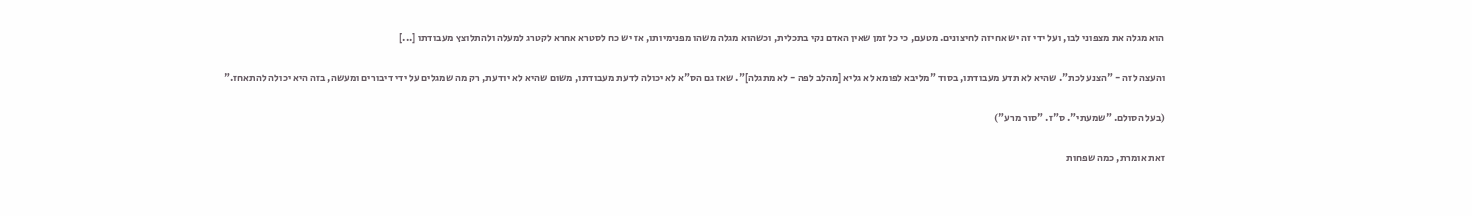הוא מגלה את מצפוני לבו, ועל ידי זה יש אחיזה לחיצונים. מטעם, כי כל זמן שאין האדם נקי בתכלית, וכשהוא מגלה משהו מפנימיותו, אז יש כח לסטרא אחרא לקטרג למעלה ולהתלוצץ מעבודתו [...]

והעצה לזה - "הצנע לכת". שהיא לא תדע מעבודתו, בסוד "מליבא לפומא לא גליא [מהלב לפה - לא מתגלה]". שאז גם הס"א לא יכולה לדעת מעבודתו, משום שהיא לא יודעת, רק מה שמגלים על ידי דיבורים ומעשה, בזה היא יכולה להתאחז."

(בעל הסולם. "שמעתי". ס"ז. "סור מרע")

זאת אומרת, כמה שפחות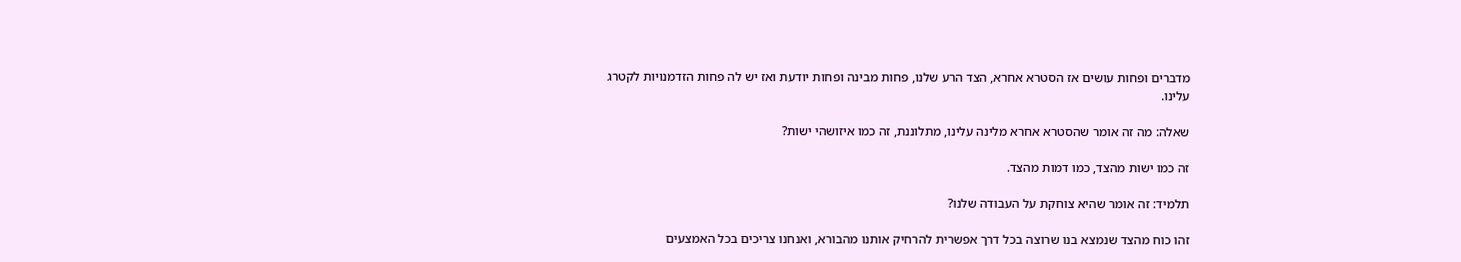מדברים ופחות עושים אז הסטרא אחרא, הצד הרע שלנו, פחות מבינה ופחות יודעת ואז יש לה פחות הזדמנויות לקטרג עלינו.

שאלה: מה זה אומר שהסטרא אחרא מלינה עלינו, מתלוננת, זה כמו איזושהי ישות?

זה כמו ישות מהצד, כמו דמות מהצד.

תלמיד: זה אומר שהיא צוחקת על העבודה שלנו?

זהו כוח מהצד שנמצא בנו שרוצה בכל דרך אפשרית להרחיק אותנו מהבורא, ואנחנו צריכים בכל האמצעים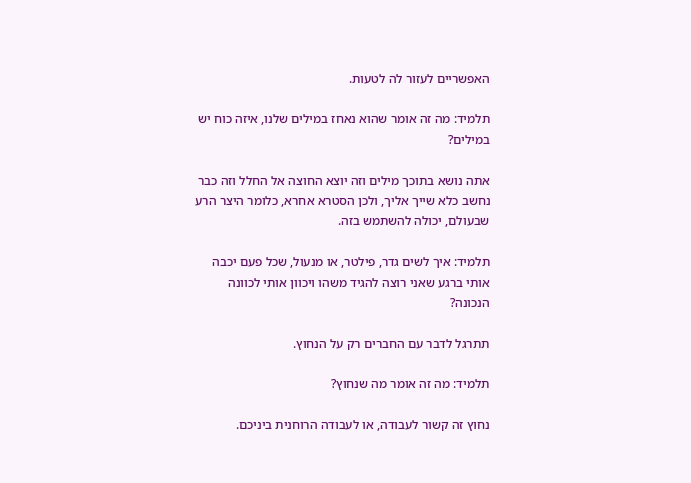האפשריים לעזור לה לטעות.

תלמיד: מה זה אומר שהוא נאחז במילים שלנו, איזה כוח יש במילים?

אתה נושא בתוכך מילים וזה יוצא החוצה אל החלל וזה כבר נחשב כלא שייך אליך, ולכן הסטרא אחרא, כלומר היצר הרע שבעולם, יכולה להשתמש בזה.

תלמיד: איך לשים גדר, פילטר, או מנעול, שכל פעם יכבה אותי ברגע שאני רוצה להגיד משהו ויכוון אותי לכוונה הנכונה?

תתרגל לדבר עם החברים רק על הנחוץ.

תלמיד: מה זה אומר מה שנחוץ?

נחוץ זה קשור לעבודה, או לעבודה הרוחנית ביניכם.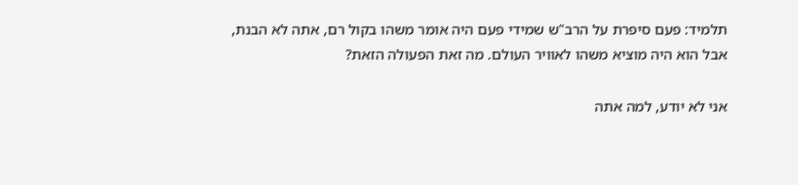תלמיד: פעם סיפרת על הרב"ש שמידי פעם היה אומר משהו בקול רם, אתה לא הבנת, אבל הוא היה מוציא משהו לאוויר העולם. מה זאת הפעולה הזאת?

אני לא יודע, למה אתה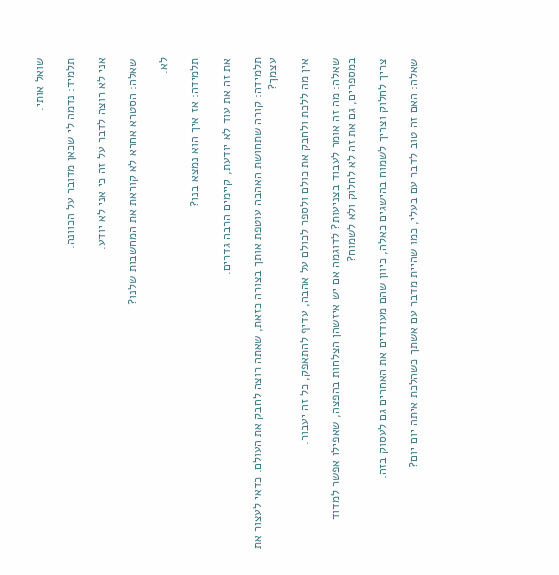שואל אותי.

תלמיד: נדמה לי שכאן מדובר על הכוונה.

אני לא רוצה לדבר על זה כי אני לא יודע.

שאלה: הסטרא אחרא לא קוראת את המחשבות שלנו?

לא.

תלמידה: אז איך הוא נמצא בנו?

את זה את עוד לא יודעת, קיימים הרבה גדרים.

תלמידה: קורה שתחושת האהבה עוטפת אותך בצורה כזאת, שאתה רוצה לחבק את העולם. כדאי לעצור את עצמך?

אין מה ללכת ולחבק את כולם ולספר לכולם על אהבה, עדיף להתאפק, כל זה יעבור.

שאלה: מה זה אומר לעבוד בצניעות? לדוגמה אם יש איזשהן הצלחות בהפצה, שאפילו אפשר למדוד במספרים, גם את זה לא לחלוק ולא לשמוח?

צריך לחלוק וצריך לשמוח בהישגים כאלה, כיוון שהם מעודדים את האחרים גם לעסוק בזה.

שאלה: האם זה טוב לדבר עם בעלי, כמו שהיית מדבר עם אשתך כשהלכת איתה יום יום?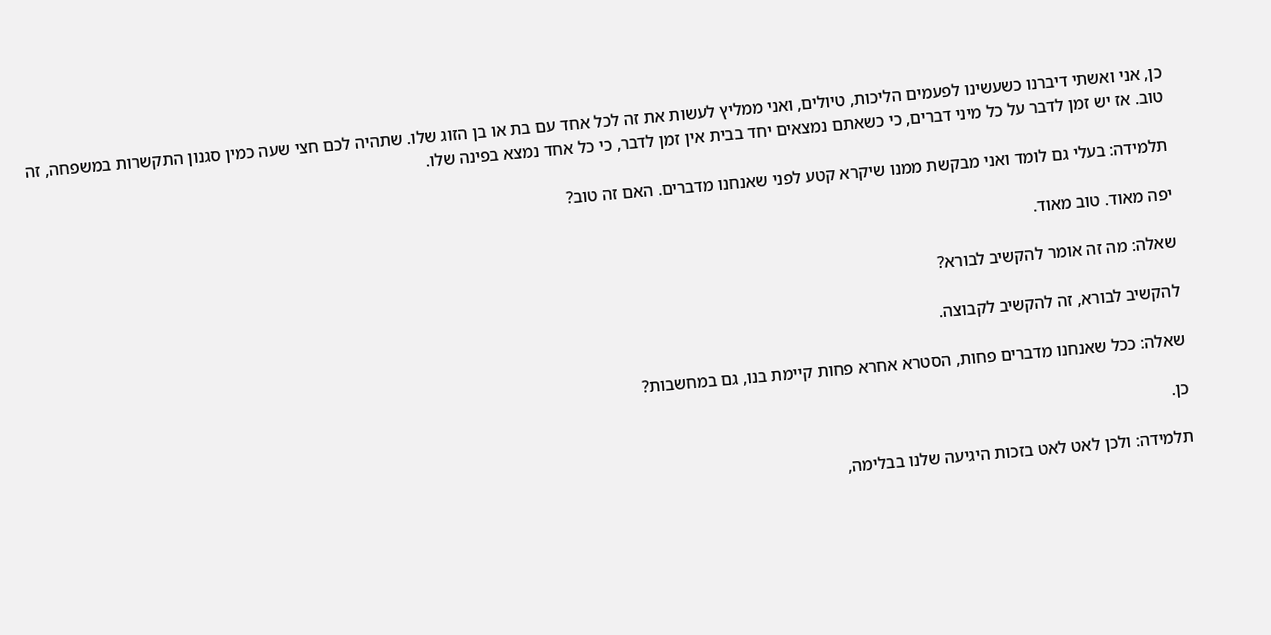כן, אני ואשתי דיברנו כשעשינו לפעמים הליכות, טיולים, ואני ממליץ לעשות את זה לכל אחד עם בת או בן הזוג שלו. שתהיה לכם חצי שעה כמין סגנון התקשרות במשפחה, זה טוב. אז יש זמן לדבר על כל מיני דברים, כי כשאתם נמצאים יחד בבית אין זמן לדבר, כי כל אחד נמצא בפינה שלו.

תלמידה: בעלי גם לומד ואני מבקשת ממנו שיקרא קטע לפני שאנחנו מדברים. האם זה טוב?

יפה מאוד. טוב מאוד.

שאלה: מה זה אומר להקשיב לבורא?

להקשיב לבורא, זה להקשיב לקבוצה.

שאלה: ככל שאנחנו מדברים פחות, הסטרא אחרא פחות קיימת בנו, גם במחשבות?

כן.

תלמידה: ולכן לאט לאט בזכות היגיעה שלנו בבלימה,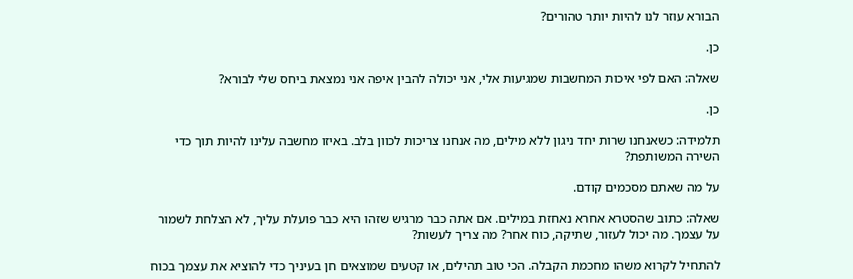הבורא עוזר לנו להיות יותר טהורים?

כן.

שאלה: האם לפי איכות המחשבות שמגיעות אלי, אני יכולה להבין איפה אני נמצאת ביחס שלי לבורא?

כן.

תלמידה: כשאנחנו שרות יחד ניגון ללא מילים, מה אנחנו צריכות לכוון בלב. באיזו מחשבה עלינו להיות תוך כדי השירה המשותפת?

על מה שאתם מסכמים קודם.

שאלה: כתוב שהסטרא אחרא נאחזת במילים. אם אתה כבר מרגיש שזהו היא כבר פועלת עליך, לא הצלחת לשמור על עצמך. מה יכול לעזור, שתיקה, כוח אחר? מה צריך לעשות?

להתחיל לקרוא משהו מחכמת הקבלה. הכי טוב תהילים, או קטעים שמוצאים חן בעיניך כדי להוציא את עצמך בכוח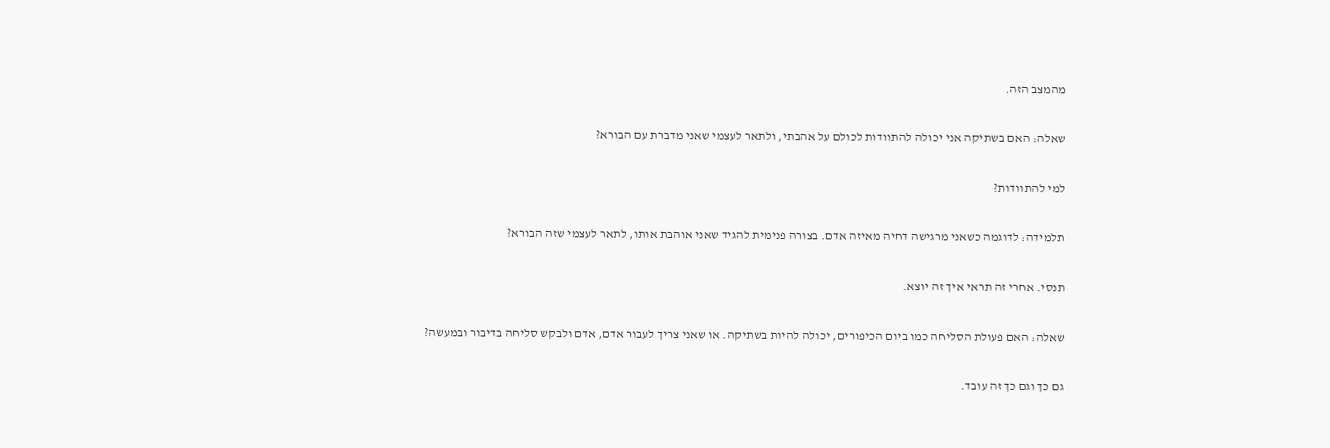מהמצב הזה.

שאלה: האם בשתיקה אני יכולה להתוודות לכולם על אהבתי, ולתאר לעצמי שאני מדברת עם הבורא?

למי להתוודות?

תלמידה: לדוגמה כשאני מרגישה דחיה מאיזה אדם. בצורה פנימית להגיד שאני אוהבת אותו, לתאר לעצמי שזה הבורא?

תנסי. אחרי זה תראי איך זה יוצא.

שאלה: האם פעולת הסליחה כמו ביום הכיפורים, יכולה להיות בשתיקה. או שאני צריך לעבור אדם, אדם ולבקש סליחה בדיבור ובמעשה?

גם כך וגם כך זה עובד.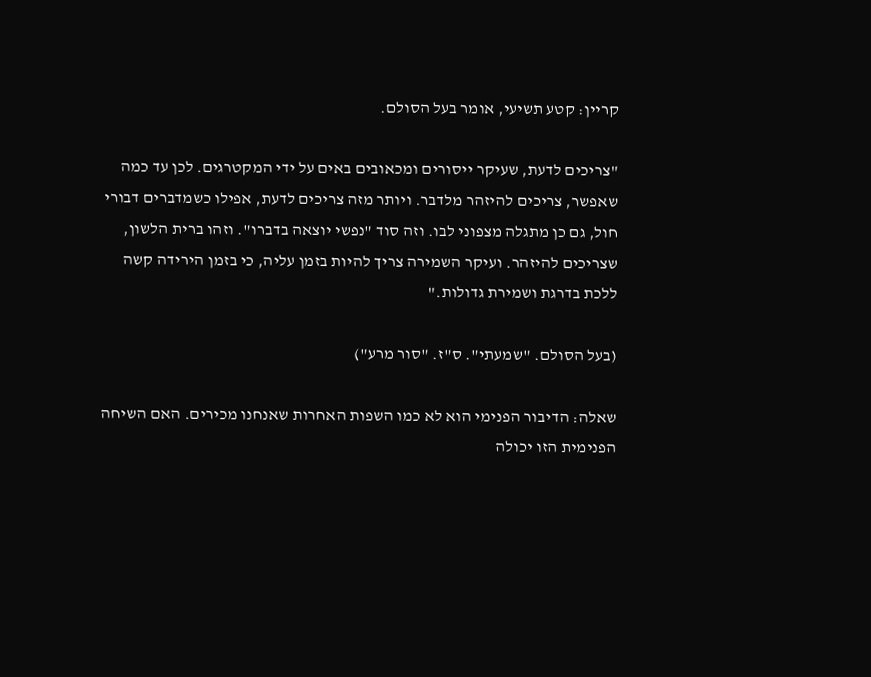קריין: קטע תשיעי, אומר בעל הסולם.

"צריכים לדעת, שעיקר ייסורים ומכאובים באים על ידי המקטרגים. לכן עד כמה שאפשר, צריכים להיזהר מלדבר. ויותר מזה צריכים לדעת, אפילו כשמדברים דבורי חול, גם כן מתגלה מצפוני לבו. וזה סוד "נפשי יוצאה בדברו". וזהו ברית הלשון, שצריכים להיזהר. ועיקר השמירה צריך להיות בזמן עליה, כי בזמן הירידה קשה ללכת בדרגת ושמירת גדולות."

(בעל הסולם. "שמעתי". ס"ז. "סור מרע")

שאלה: הדיבור הפנימי הוא לא כמו השפות האחרות שאנחנו מכירים. האם השיחה הפנימית הזו יכולה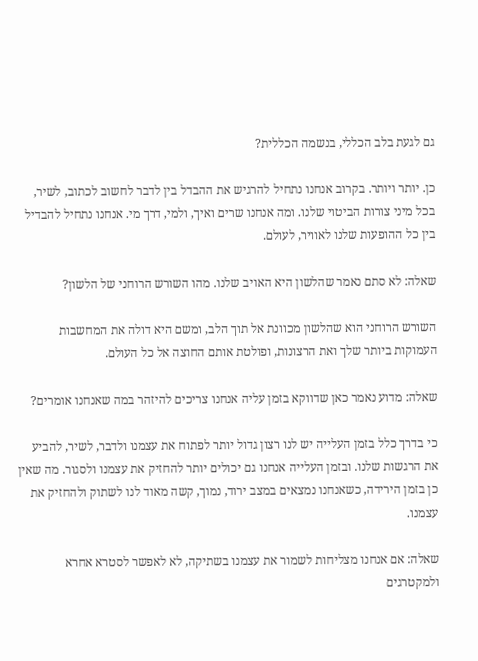גם לגעת בלב הכללי, בנשמה הכללית?

כן. יותר ויותר. בקרוב אנחנו נתחיל להרגיש את ההבדל בין לדבר לחשוב לכתוב, לשיר, בכל מיני צורות הביטוי שלנו. ומה אנחנו שרים ואיך, ולמי, דרך מי. אנחנו נתחיל להבדיל בין כל ההופעות שלנו לאוויר, לעולם.

שאלה: לא סתם נאמר שהלשון היא האויב שלנו. מהו השורש הרוחני של הלשון?

השורש הרוחני הוא שהלשון מכוונת אל תוך הלב, ומשם היא דולה את המחשבות העמוקות ביותר שלך ואת הרצונות, ופולטת אותם החוצה אל כל העולם.

שאלה: מדוע נאמר כאן שדווקא בזמן עליה אנחנו צריכים להיזהר במה שאנחנו אומרים?

כי בדרך כלל בזמן העלייה יש לנו רצון גדול יותר לפתוח את עצמנו ולדבר, לשיר, להביע את הרגשות שלנו. ובזמן העלייה אנחנו גם יכולים יותר להחזיק את עצמנו ולסגור. מה שאין כן בזמן הירידה, כשאנחנו נמצאים במצב ירוד, נמוך, קשה מאוד לנו לשתוק ולהחזיק את עצמנו.

שאלה: אם אנחנו מצליחות לשמור את עצמנו בשתיקה, לא לאפשר לסטרא אחרא ולמקטרגים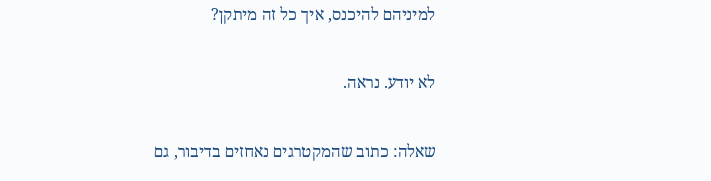למיניהם להיכנס, איך כל זה מיתקן?

לא יודע. נראה.

שאלה: כתוב שהמקטרגים נאחזים בדיבור, גם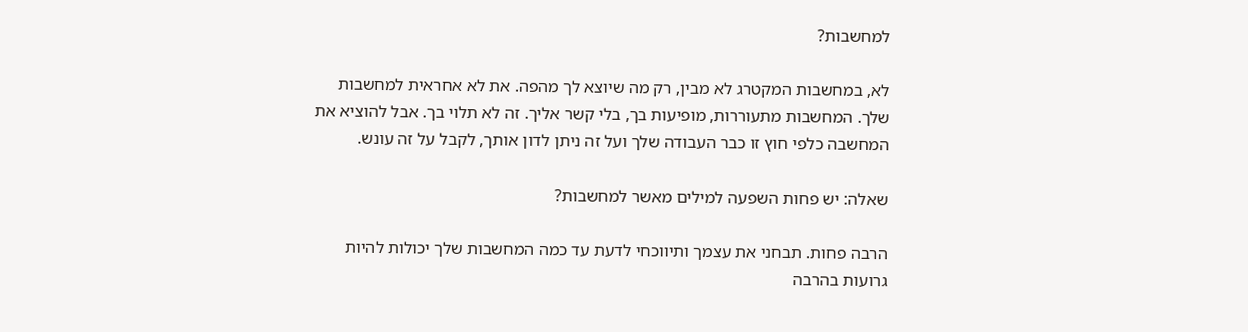למחשבות?

לא, במחשבות המקטרג לא מבין, רק מה שיוצא לך מהפה. את לא אחראית למחשבות שלך. המחשבות מתעוררות, מופיעות בך, בלי קשר אליך. זה לא תלוי בך. אבל להוציא את המחשבה כלפי חוץ זו כבר העבודה שלך ועל זה ניתן לדון אותך, לקבל על זה עונש.

שאלה: יש פחות השפעה למילים מאשר למחשבות?

הרבה פחות. תבחני את עצמך ותיווכחי לדעת עד כמה המחשבות שלך יכולות להיות גרועות בהרבה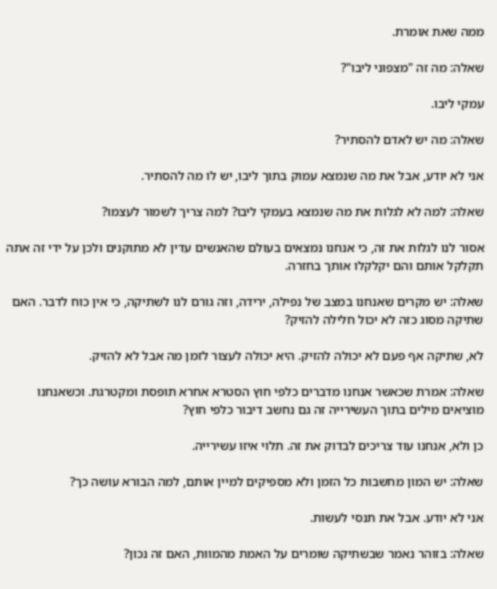ממה שאת אומרת.

שאלה: מה זה "מצפוני ליבו"?

עמקי ליבו.

שאלה: מה יש לאדם להסתיר?

אני לא יודע, אבל את מה שנמצא עמוק בתוך ליבו, יש לו מה להסתיר.

שאלה: למה לא לגלות את מה שנמצא בעמקי ליבו? למה צריך לשמור לעצמו?

אסור לנו לגלות את זה, כי אנחנו נמצאים בעולם שהאנשים עדין לא מתוקנים ולכן על ידי זה אתה תקלקל אותם והם יקלקלו אותך בחזרה.

שאלה: יש מקרים שאנחנו במצב של נפילה, ירידה, וזה גורם לנו לשתיקה, כי אין כוח לדבר. האם שתיקה מסוג כזה לא יכול חלילה להזיק?

לא, שתיקה אף פעם לא יכולה להזיק. היא יכולה לעצור לזמן מה אבל לא להזיק.

שאלה: אמרת שכאשר אנחנו מדברים כלפי חוץ הסטרא אחרא תופסת ומקטרגת. וכשאנחנו מוציאים מילים בתוך העשירייה זה גם נחשב דיבור כלפי חוץ?

כן ולא, אנחנו עוד צריכים לבדוק את זה. תלוי איזו עשירייה.

שאלה: יש המון מחשבות כל הזמן ולא מספיקים למיין אותם, למה הבורא עושה כך?

אני לא יודע. אבל את תנסי לעשות.

שאלה: בזוהר נאמר שבשתיקה שומרים על האמת מהמוות, האם זה נכון?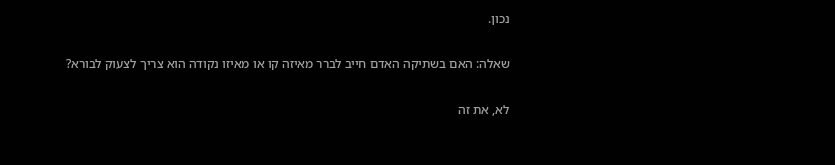נכון.

שאלה: האם בשתיקה האדם חייב לברר מאיזה קו או מאיזו נקודה הוא צריך לצעוק לבורא?

לא, את זה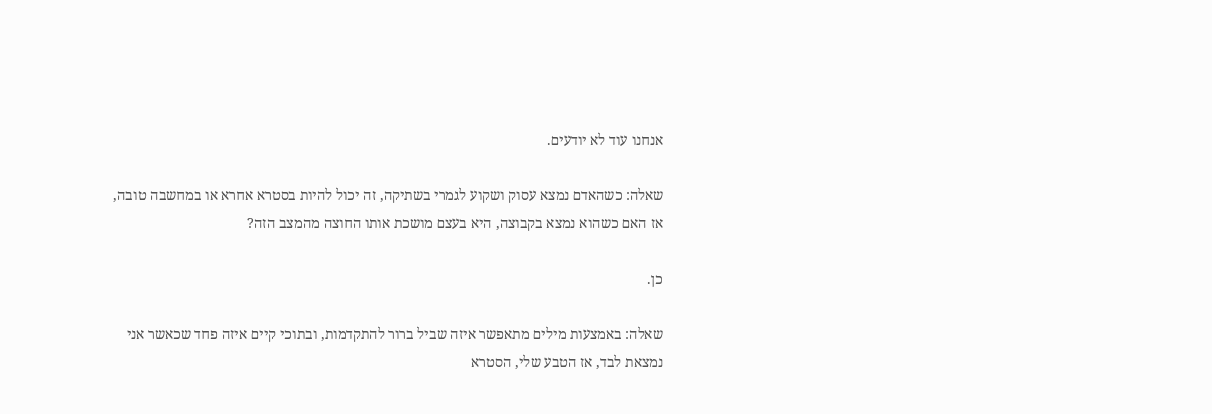אנחנו עוד לא יודעים.

שאלה: כשהאדם נמצא עסוק ושקוע לגמרי בשתיקה, זה יכול להיות בסטרא אחרא או במחשבה טובה, אז האם כשהוא נמצא בקבוצה, היא בעצם מושכת אותו החוצה מהמצב הזה?

כן.

שאלה: באמצעות מילים מתאפשר איזה שביל ברור להתקדמות, ובתוכי קיים איזה פחד שכאשר אני נמצאת לבד, אז הטבע שלי, הסטרא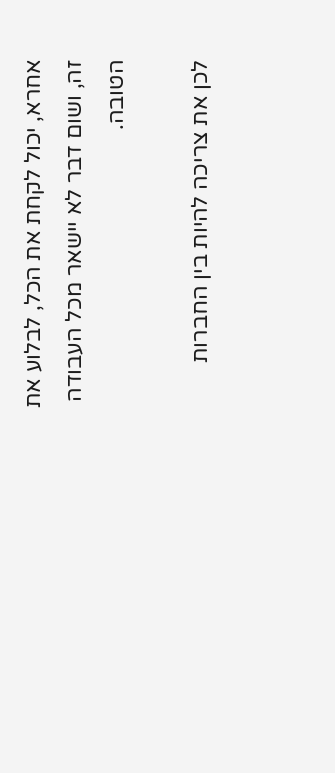אחרא, יכול לקחת את הכל, לבלוע את זה, ושום דבר לא יישאר מכל העבודה הטובה.

לכן את צריכה להיות בין החברות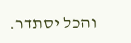והכל יסתדר.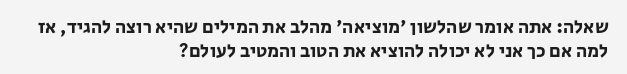שאלה: אתה אומר שהלשון 'מוציאה' מהלב את המילים שהיא רוצה להגיד, אז למה אם כך אני לא יכולה להוציא את הטוב והמטיב לעולם?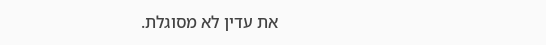את עדין לא מסוגלת.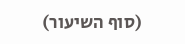(סוף השיעור)